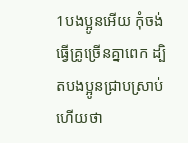1បងប្អូនអើយ កុំចង់ធ្វើគ្រូច្រើនគ្នាពេក ដ្បិតបងប្អូនជ្រាបស្រាប់ហើយថា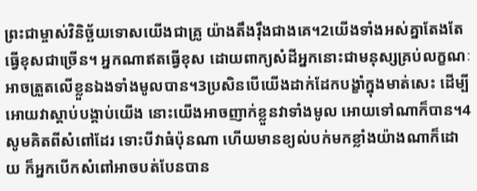ព្រះជាម្ចាស់វិនិច្ឆ័យទោសយើងជាគ្រូ យ៉ាងតឹងរ៉ឹងជាងគេ។2យើងទាំងអស់គ្នាតែងតែធ្វើខុសជាច្រើន។ អ្នកណាឥតធ្វើខុស ដោយពាក្យសំដីអ្នកនោះជាមនុស្សគ្រប់លក្ខណៈ អាចត្រួតលើខ្លួនឯងទាំងមូលបាន។3ប្រសិនបើយើងដាក់ដែកបង្ខាំក្នុងមាត់សេះ ដើម្បីអោយវាស្ដាប់បង្គាប់យើង នោះយើងអាចញាក់ខ្លួនវាទាំងមូល អោយទៅណាក៏បាន។4សូមគិតពីសំពៅដែរ ទោះបីវាធំប៉ុនណា ហើយមានខ្យល់បក់មកខ្លាំងយ៉ាងណាក៏ដោយ ក៏អ្នកបើកសំពៅអាចបត់បែនបាន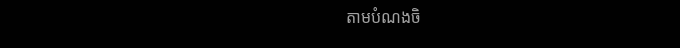តាមបំណងចិ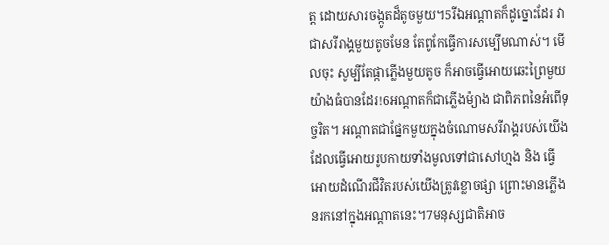ត្ដ ដោយសារចង្កូតដ៏តូចមួយ។5រីឯអណ្ដាតក៏ដូច្នោះដែរ វាជាសរីរាង្គមួយតូចមែន តែពូកែធ្វើការសម្បើមណាស់។ មើលចុះ សូម្បីតែផ្កាភ្លើងមួយតូច ក៏អាចធ្វើអោយឆេះព្រៃមួយយ៉ាងធំបានដែរ!6អណ្ដាតក៏ជាភ្លើងម៉្យាង ជាពិភពនៃអំពើទុច្ចរិត។ អណ្ដាតជាផ្នែកមួយក្នុងចំណោមសរីរាង្គរបស់យើង ដែលធ្វើអោយរូបកាយទាំងមូលទៅជាសៅហ្មង និង ធ្វើអោយដំណើរជីវិតរបស់យើងត្រូវខ្លោចផ្សា ព្រោះមានភ្លើងនរកនៅក្នុងអណ្ដាតនេះ។7មនុស្សជាតិអាច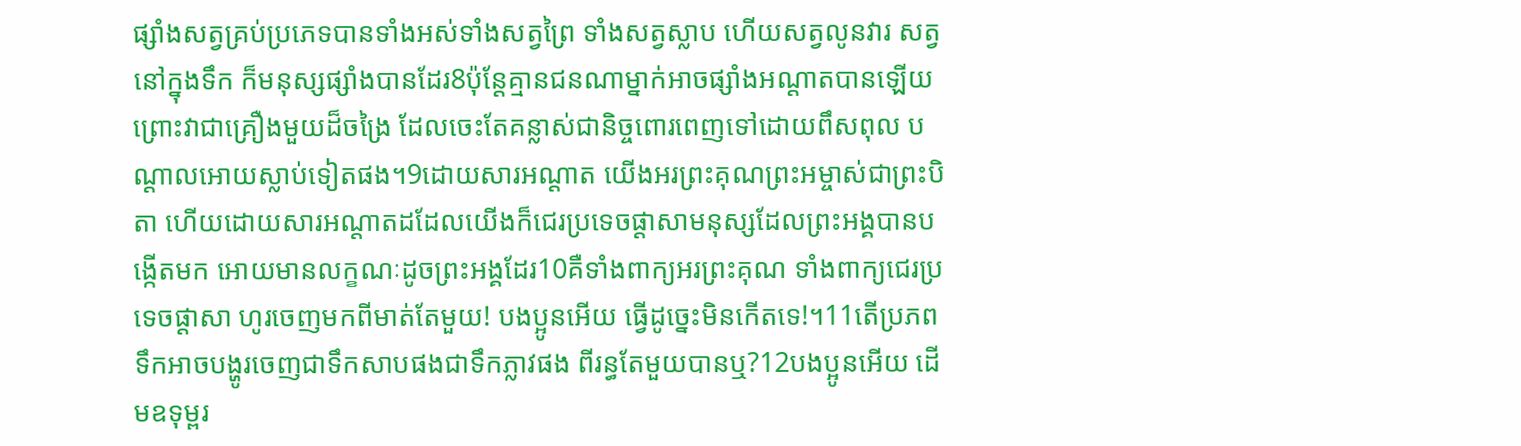ផ្សាំងសត្វគ្រប់ប្រភេទបានទាំងអស់ទាំងសត្វព្រៃ ទាំងសត្វស្លាប ហើយសត្វលូនវារ សត្វនៅក្នុងទឹក ក៏មនុស្សផ្សំាងបានដែរ8ប៉ុន្ដែគ្មានជនណាម្នាក់អាចផ្សំាងអណ្ដាតបានឡើយ ព្រោះវាជាគ្រឿងមួយដ៏ចង្រៃ ដែលចេះតែគន្លាស់ជានិច្ចពោរពេញទៅដោយពឹសពុល បណ្ដាលអោយស្លាប់ទៀតផង។9ដោយសារអណ្ដាត យើងអរព្រះគុណព្រះអម្ចាស់ជាព្រះបិតា ហើយដោយសារអណ្ដាតដដែលយើងក៏ជេរប្រទេចផ្ដាសាមនុស្សដែលព្រះអង្គបានបង្កើតមក អោយមានលក្ខណៈដូចព្រះអង្គដែរ10គឺទាំងពាក្យអរព្រះគុណ ទាំងពាក្យជេរប្រទេចផ្ដាសា ហូរចេញមកពីមាត់តែមួយ! បងប្អូនអើយ ធ្វើដូច្នេះមិនកើតទេ!។11តើប្រភពទឹកអាចបង្ហូរចេញជាទឹកសាបផងជាទឹកភ្លាវផង ពីរន្ធតែមួយបានឬ?12បងប្អូនអើយ ដើមឧទុម្ពរ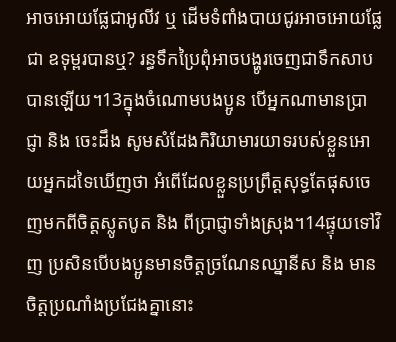អាចអោយផ្លែជាអូលីវ ឬ ដើមទំពាំងបាយជូរអាចអោយផ្លែជា ឧទុម្ពរបានឬ? រន្ធទឹកប្រៃពុំអាចបង្ហូរចេញជាទឹកសាបបានឡើយ។13ក្នុងចំណោមបងប្អូន បើអ្នកណាមានប្រាជ្ញា និង ចេះដឹង សូមសំដែងកិរិយាមារយាទរបស់ខ្លួនអោយអ្នកដទៃឃើញថា អំពើដែលខ្លួនប្រព្រឹត្ដសុទ្ធតែផុសចេញមកពីចិត្ដស្លូតបូត និង ពីប្រាជ្ញាទាំងស្រុង។14ផ្ទុយទៅវិញ ប្រសិនបើបងប្អូនមានចិត្ដច្រណែនឈ្នានីស និង មានចិត្ដប្រណាំងប្រជែងគ្នានោះ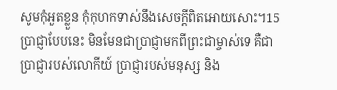សូមកុំអួតខ្លួន កុំកុហកទាស់នឹងសេចក្ដីពិតអោយសោះ។15ប្រាជ្ញាបែបនេះ មិនមែនជាប្រាជ្ញាមកពីព្រះជាម្ចាស់ទេ គឺជាប្រាជ្ញារបស់លោកីយ៍ ប្រាជ្ញារបស់មនុស្ស និង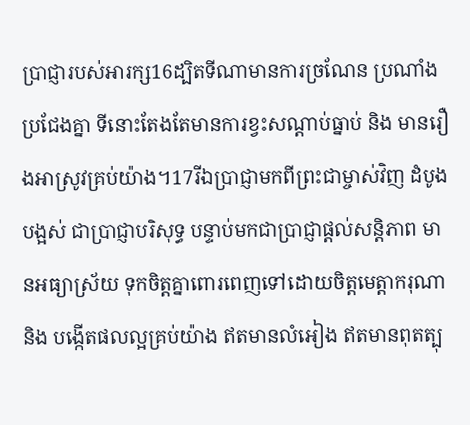ប្រាជ្ញារបស់អារក្ស16ដ្បិតទីណាមានការច្រណែន ប្រណាំងប្រជែងគ្នា ទីនោះតែងតែមានការខ្វះសណ្ដាប់ធ្នាប់ និង មានរឿងអាស្រូវគ្រប់យ៉ាង។17រីឯប្រាជ្ញាមកពីព្រះជាម្ចាស់វិញ ដំបូងបង្អស់ ជាប្រាជ្ញាបរិសុទ្ធ បន្ទាប់មកជាប្រាជ្ញាផ្ដល់សន្ដិភាព មានអធ្យាស្រ័យ ទុកចិត្ដគ្នាពោរពេញទៅដោយចិត្ដមេត្ដាករុណា និង បង្កើតផលល្អគ្រប់យ៉ាង ឥតមានលំអៀង ឥតមានពុតត្បុ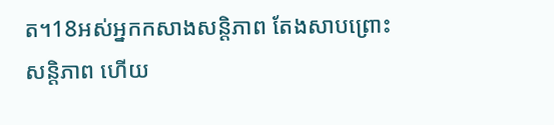ត។18អស់អ្នកកសាងសន្ដិភាព តែងសាបព្រោះសន្ដិភាព ហើយ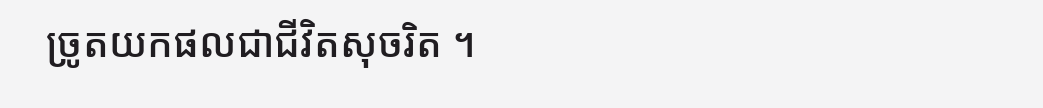ច្រូតយកផលជាជីវិតសុចរិត ។